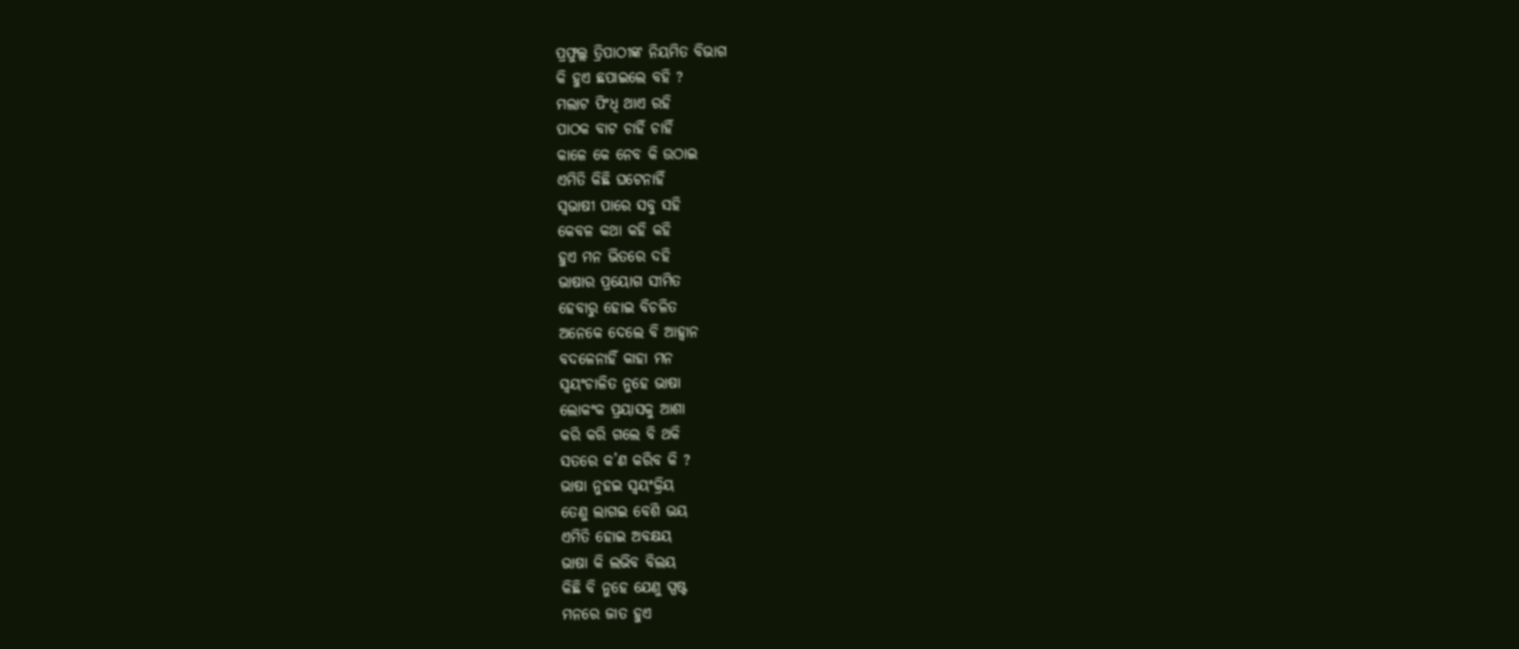ପ୍ରଫୁଲ୍ଲ ତ୍ରିପାଠୀଙ୍କ ନିୟମିତ ବିଭାଗ
କି ହୁଏ ଛପାଇଲେ ବହି ?
ମଲାଟ ପିଂଧି ଥାଏ ରହି
ପାଠକ ବାଟ ଚାହିଁ ଚାହିଁ
କାଳେ କେ ନେବ କି ଉଠାଇ
ଏମିତି କିଛି ଘଟେନାହିଁ
ସ୍ବଭାଷୀ ପାରେ ସବୁ ସହି
କେବଳ କଥା କହି କହି
ହୁଏ ମନ ଭିତରେ ଦହି
ଭାଷାର ପ୍ରୟୋଗ ସୀମିତ
ହେବାରୁ ହୋଇ ବିଚଳିତ
ଅନେକେ ଦେଲେ ବି ଆହ୍ବାନ
ବଦଳେନାହିଁ କାହା ମନ
ସ୍ବୟଂଚାଳିତ ନୁହେ ଭାଷା
ଲୋକଂକ ପ୍ରୟାସକୁ ଆଶା
କରି କରି ଗଲେ ବି ଥକି
ସତରେ କ’ଣ କରିବ କି ?
ଭାଷା ନୁହଇ ସ୍ବୟଂକ୍ରିୟ
ତେଣୁ ଲାଗଇ ବେଶି ଭୟ
ଏମିତି ହୋଇ ଅବକ୍ଷୟ
ଭାଷା କି ଲଭିବ ବିଲୟ
କିଛି ବି ନୁହେ ଯେଣୁ ସ୍ପଷ୍ଟ
ମନରେ ଜାତ ହୁଏ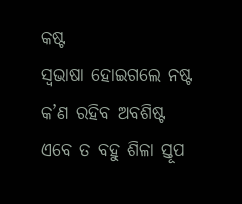କଷ୍ଟ
ସ୍ବଭାଷା ହୋଇଗଲେ ନଷ୍ଟ
କ’ଣ ରହିବ ଅବଶିଷ୍ଟ
ଏବେ ତ ବହୁ ଶିଳା ସ୍ତୂପ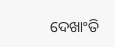ଦେଖାଂତି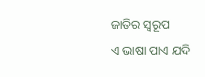ଜାତିର ସ୍ବରୂପ
ଏ ଭାଷା ପାଏ ଯଦି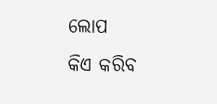ଲୋପ
କିଏ କରିବ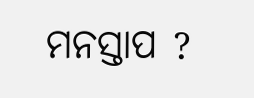ମନସ୍ତାପ ?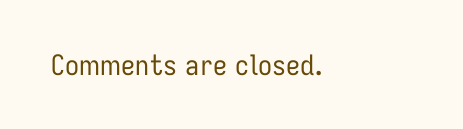Comments are closed.